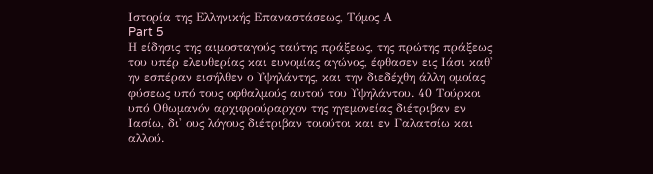Ιστορία της Ελληνικής Επαναστάσεως, Τόμος Α
Part 5
Η είδησις της αιμοσταγούς ταύτης πράξεως, της πρώτης πράξεως του υπέρ ελευθερίας και ευνομίας αγώνος, έφθασεν εις Ιάσι καθ' ην εσπέραν εισήλθεν ο Υψηλάντης, και την διεδέχθη άλλη ομοίας φύσεως υπό τους οφθαλμούς αυτού του Υψηλάντου. 40 Τούρκοι υπό Οθωμανόν αρχιφρούραρχον της ηγεμονείας διέτριβαν εν Ιασίω, δι' ους λόγους διέτριβαν τοιούτοι και εν Γαλατσίω και αλλού.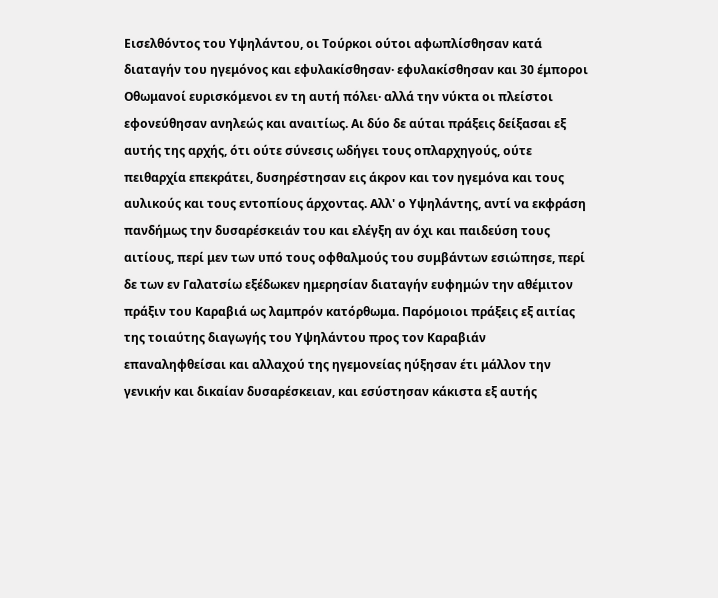Εισελθόντος του Υψηλάντου, οι Τούρκοι ούτοι αφωπλίσθησαν κατά διαταγήν του ηγεμόνος και εφυλακίσθησαν· εφυλακίσθησαν και 30 έμποροι Οθωμανοί ευρισκόμενοι εν τη αυτή πόλει· αλλά την νύκτα οι πλείστοι εφονεύθησαν ανηλεώς και αναιτίως. Αι δύο δε αύται πράξεις δείξασαι εξ αυτής της αρχής, ότι ούτε σύνεσις ωδήγει τους οπλαρχηγούς, ούτε πειθαρχία επεκράτει, δυσηρέστησαν εις άκρον και τον ηγεμόνα και τους αυλικούς και τους εντοπίους άρχοντας. Αλλ' ο Υψηλάντης, αντί να εκφράση πανδήμως την δυσαρέσκειάν του και ελέγξη αν όχι και παιδεύση τους αιτίους, περί μεν των υπό τους οφθαλμούς του συμβάντων εσιώπησε, περί δε των εν Γαλατσίω εξέδωκεν ημερησίαν διαταγήν ευφημών την αθέμιτον πράξιν του Καραβιά ως λαμπρόν κατόρθωμα. Παρόμοιοι πράξεις εξ αιτίας της τοιαύτης διαγωγής του Υψηλάντου προς τον Καραβιάν επαναληφθείσαι και αλλαχού της ηγεμονείας ηύξησαν έτι μάλλον την γενικήν και δικαίαν δυσαρέσκειαν, και εσύστησαν κάκιστα εξ αυτής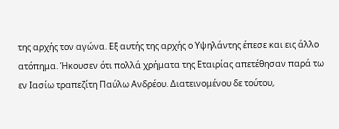της αρχής τον αγώνα. Εξ αυτής της αρχής ο Υψηλάντης έπεσε και εις άλλο ατόπημα. Ήκουσεν ότι πολλά χρήματα της Εταιρίας απετέθησαν παρά τω εν Ιασίω τραπεζίτη Παύλω Ανδρέου. Διατεινομένου δε τούτου,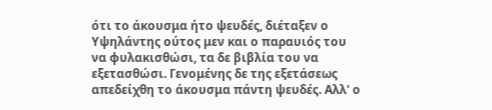ότι το άκουσμα ήτο ψευδές, διέταξεν ο Υψηλάντης ούτος μεν και ο παραυιός του να φυλακισθώσι, τα δε βιβλία του να εξετασθώσι. Γενομένης δε της εξετάσεως απεδείχθη το άκουσμα πάντη ψευδές. Αλλ' ο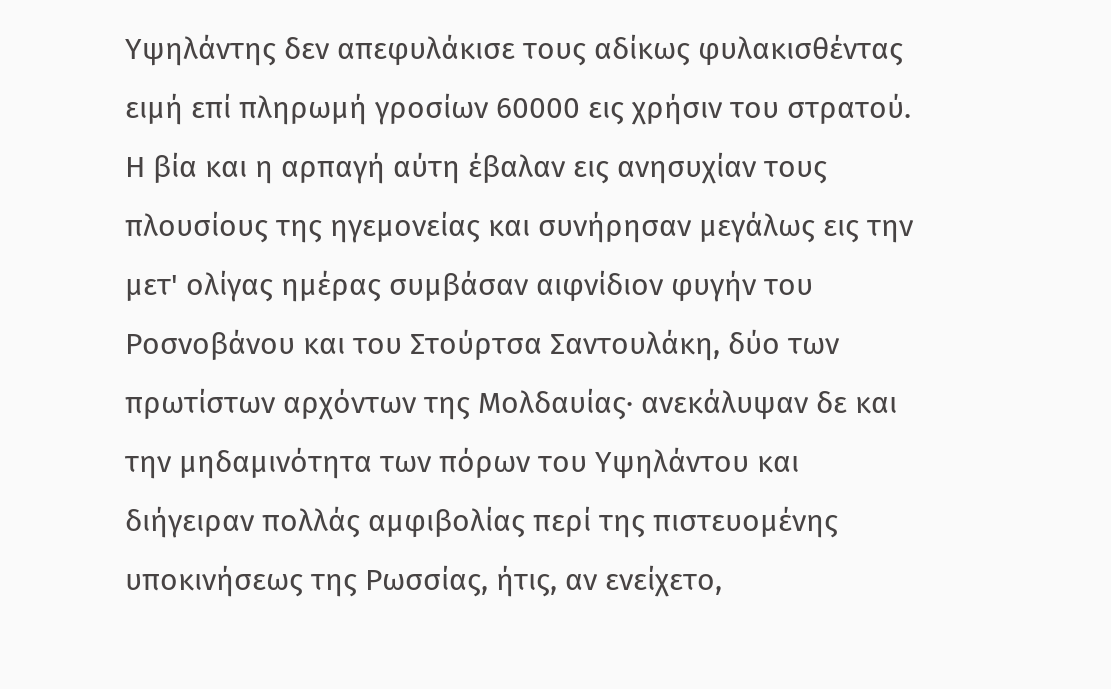Υψηλάντης δεν απεφυλάκισε τους αδίκως φυλακισθέντας ειμή επί πληρωμή γροσίων 60000 εις χρήσιν του στρατού. Η βία και η αρπαγή αύτη έβαλαν εις ανησυχίαν τους πλουσίους της ηγεμονείας και συνήρησαν μεγάλως εις την μετ' ολίγας ημέρας συμβάσαν αιφνίδιον φυγήν του Ροσνοβάνου και του Στούρτσα Σαντουλάκη, δύο των πρωτίστων αρχόντων της Μολδαυίας· ανεκάλυψαν δε και την μηδαμινότητα των πόρων του Υψηλάντου και διήγειραν πολλάς αμφιβολίας περί της πιστευομένης υποκινήσεως της Ρωσσίας, ήτις, αν ενείχετο,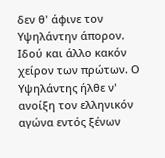δεν θ' άφινε τον Υψηλάντην άπορον. Ιδού και άλλο κακόν χείρον των πρώτων. Ο Υψηλάντης ήλθε ν' ανοίξη τον ελληνικόν αγώνα εντός ξένων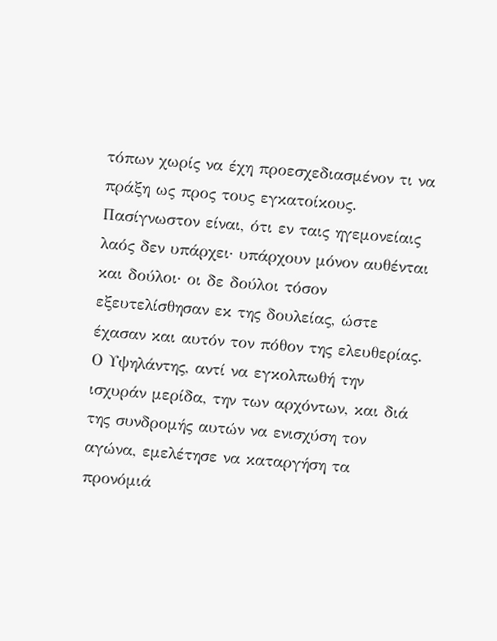τόπων χωρίς να έχη προεσχεδιασμένον τι να πράξη ως προς τους εγκατοίκους. Πασίγνωστον είναι, ότι εν ταις ηγεμονείαις λαός δεν υπάρχει· υπάρχουν μόνον αυθένται και δούλοι· οι δε δούλοι τόσον εξευτελίσθησαν εκ της δουλείας, ώστε έχασαν και αυτόν τον πόθον της ελευθερίας. Ο Υψηλάντης, αντί να εγκολπωθή την ισχυράν μερίδα, την των αρχόντων, και διά της συνδρομής αυτών να ενισχύση τον αγώνα, εμελέτησε να καταργήση τα προνόμιά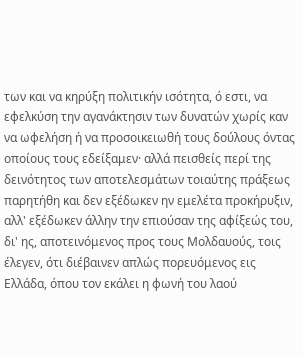των και να κηρύξη πολιτικήν ισότητα, ό εστι, να εφελκύση την αγανάκτησιν των δυνατών χωρίς καν να ωφελήση ή να προσοικειωθή τους δούλους όντας οποίους τους εδείξαμεν· αλλά πεισθείς περί της δεινότητος των αποτελεσμάτων τοιαύτης πράξεως παρητήθη και δεν εξέδωκεν ην εμελέτα προκήρυξιν, αλλ' εξέδωκεν άλλην την επιούσαν της αφίξεώς του, δι' ης, αποτεινόμενος προς τους Μολδαυούς, τοις έλεγεν, ότι διέβαινεν απλώς πορευόμενος εις Ελλάδα, όπου τον εκάλει η φωνή του λαού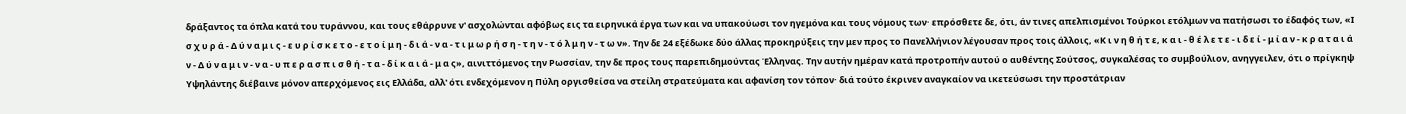δράξαντος τα όπλα κατά του τυράννου, και τους εθάρρυνε ν' ασχολώνται αφόβως εις τα ειρηνικά έργα των και να υπακούωσι τον ηγεμόνα και τους νόμους των· επρόσθετε δε, ότι, άν τινες απελπισμένοι Τούρκοι ετόλμων να πατήσωσι το έδαφός των, «Ι σ χ υ ρ ά - Δ ύ ν α μ ι ς - ε υ ρ ί σ κ ε τ ο - ε τ ο ί μ η - δ ι ά - ν α - τ ι μ ω ρ ή σ η - τ η ν - τ ό λ μ η ν - τ ω ν». Την δε 24 εξέδωκε δύο άλλας προκηρύξεις την μεν προς το Πανελλήνιον λέγουσαν προς τοις άλλοις, «Κ ι ν η θ ή τ ε, κ α ι - θ έ λ ε τ ε - ι δ ε ί - μ ί α ν - κ ρ α τ α ι ά ν - Δ ύ ν α μ ι ν - ν α - υ π ε ρ α σ π ι σ θ ή - τ α - δ ί κ α ι ά - μ α ς», αινιττόμενος την Ρωσσίαν, την δε προς τους παρεπιδημούντας Έλληνας. Την αυτήν ημέραν κατά προτροπήν αυτού ο αυθέντης Σούτσος, συγκαλέσας το συμβούλιον, ανηγγειλεν, ότι ο πρίγκηψ Υψηλάντης διέβαινε μόνον απερχόμενος εις Ελλάδα, αλλ' ότι ενδεχόμενον η Πύλη οργισθείσα να στείλη στρατεύματα και αφανίση τον τόπον· διά τούτο έκρινεν αναγκαίον να ικετεύσωσι την προστάτριαν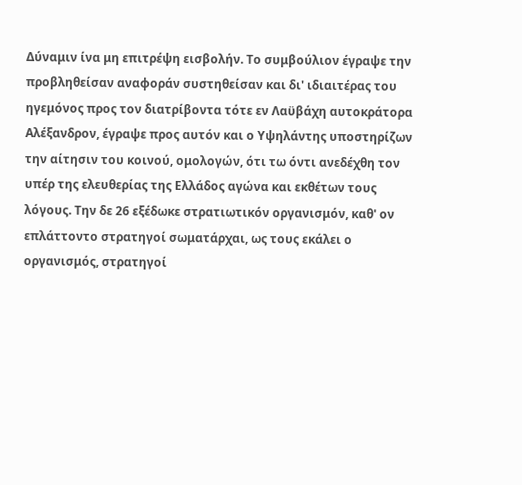Δύναμιν ίνα μη επιτρέψη εισβολήν. Το συμβούλιον έγραψε την προβληθείσαν αναφοράν συστηθείσαν και δι' ιδιαιτέρας του ηγεμόνος προς τον διατρίβοντα τότε εν Λαϋβάχη αυτοκράτορα Αλέξανδρον, έγραψε προς αυτόν και ο Υψηλάντης υποστηρίζων την αίτησιν του κοινού, ομολογών, ότι τω όντι ανεδέχθη τον υπέρ της ελευθερίας της Ελλάδος αγώνα και εκθέτων τους λόγους. Την δε 26 εξέδωκε στρατιωτικόν οργανισμόν, καθ' ον επλάττοντο στρατηγοί σωματάρχαι, ως τους εκάλει ο οργανισμός, στρατηγοί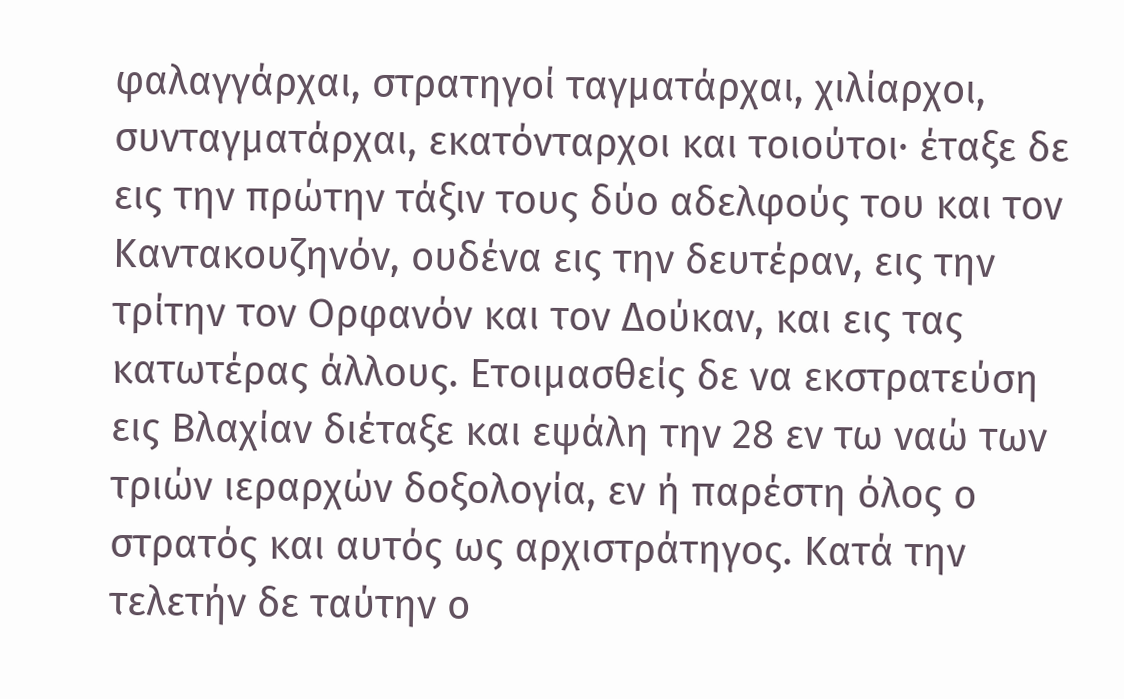φαλαγγάρχαι, στρατηγοί ταγματάρχαι, χιλίαρχοι, συνταγματάρχαι, εκατόνταρχοι και τοιούτοι· έταξε δε εις την πρώτην τάξιν τους δύο αδελφούς του και τον Καντακουζηνόν, ουδένα εις την δευτέραν, εις την τρίτην τον Ορφανόν και τον Δούκαν, και εις τας κατωτέρας άλλους. Ετοιμασθείς δε να εκστρατεύση εις Βλαχίαν διέταξε και εψάλη την 28 εν τω ναώ των τριών ιεραρχών δοξολογία, εν ή παρέστη όλος ο στρατός και αυτός ως αρχιστράτηγος. Κατά την τελετήν δε ταύτην ο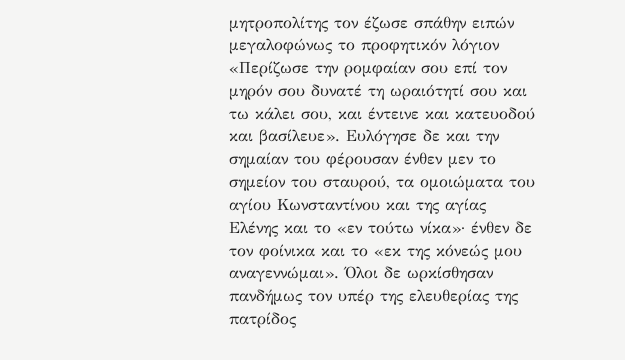μητροπολίτης τον έζωσε σπάθην ειπών μεγαλοφώνως το προφητικόν λόγιον «Περίζωσε την ρομφαίαν σου επί τον μηρόν σου δυνατέ τη ωραιότητί σου και τω κάλει σου, και έντεινε και κατευοδού και βασίλευε». Ευλόγησε δε και την σημαίαν του φέρουσαν ένθεν μεν το σημείον του σταυρού, τα ομοιώματα του αγίου Κωνσταντίνου και της αγίας Ελένης και το «εν τούτω νίκα»· ένθεν δε τον φοίνικα και το «εκ της κόνεώς μου αναγεννώμαι». Όλοι δε ωρκίσθησαν πανδήμως τον υπέρ της ελευθερίας της πατρίδος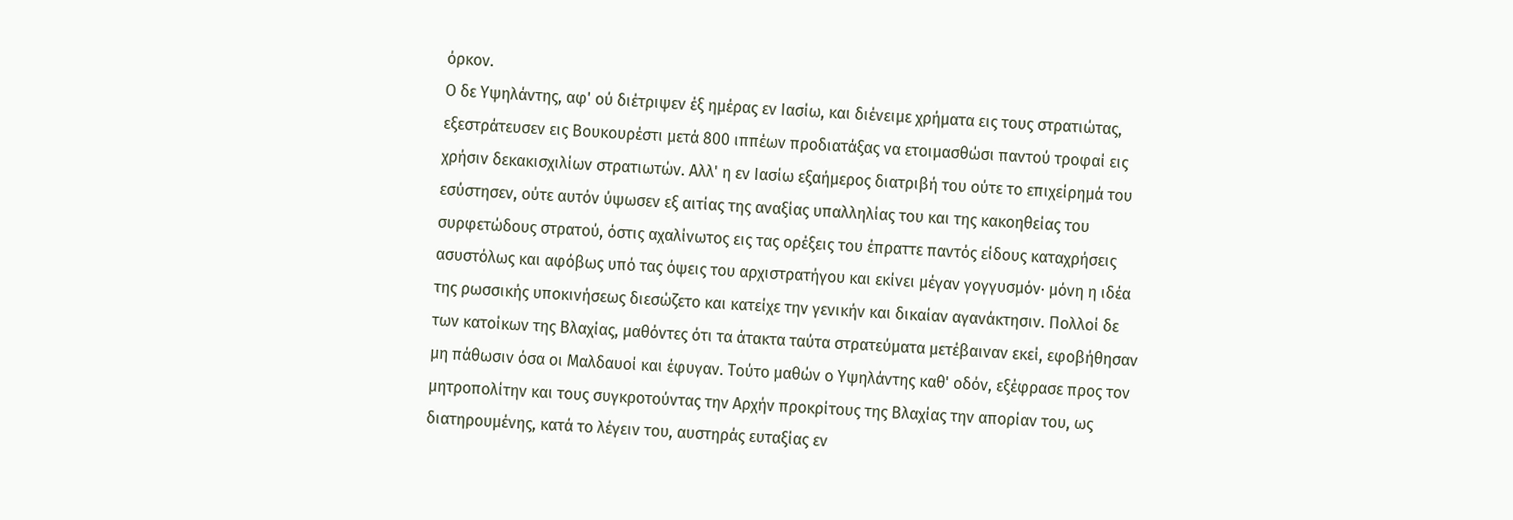όρκον.
Ο δε Υψηλάντης, αφ' ού διέτριψεν έξ ημέρας εν Ιασίω, και διένειμε χρήματα εις τους στρατιώτας, εξεστράτευσεν εις Βουκουρέστι μετά 800 ιππέων προδιατάξας να ετοιμασθώσι παντού τροφαί εις χρήσιν δεκακισχιλίων στρατιωτών. Αλλ' η εν Ιασίω εξαήμερος διατριβή του ούτε το επιχείρημά του εσύστησεν, ούτε αυτόν ύψωσεν εξ αιτίας της αναξίας υπαλληλίας του και της κακοηθείας του συρφετώδους στρατού, όστις αχαλίνωτος εις τας ορέξεις του έπραττε παντός είδους καταχρήσεις ασυστόλως και αφόβως υπό τας όψεις του αρχιστρατήγου και εκίνει μέγαν γογγυσμόν· μόνη η ιδέα της ρωσσικής υποκινήσεως διεσώζετο και κατείχε την γενικήν και δικαίαν αγανάκτησιν. Πολλοί δε των κατοίκων της Βλαχίας, μαθόντες ότι τα άτακτα ταύτα στρατεύματα μετέβαιναν εκεί, εφοβήθησαν μη πάθωσιν όσα οι Μαλδαυοί και έφυγαν. Τούτο μαθών ο Υψηλάντης καθ' οδόν, εξέφρασε προς τον μητροπολίτην και τους συγκροτούντας την Αρχήν προκρίτους της Βλαχίας την απορίαν του, ως διατηρουμένης, κατά το λέγειν του, αυστηράς ευταξίας εν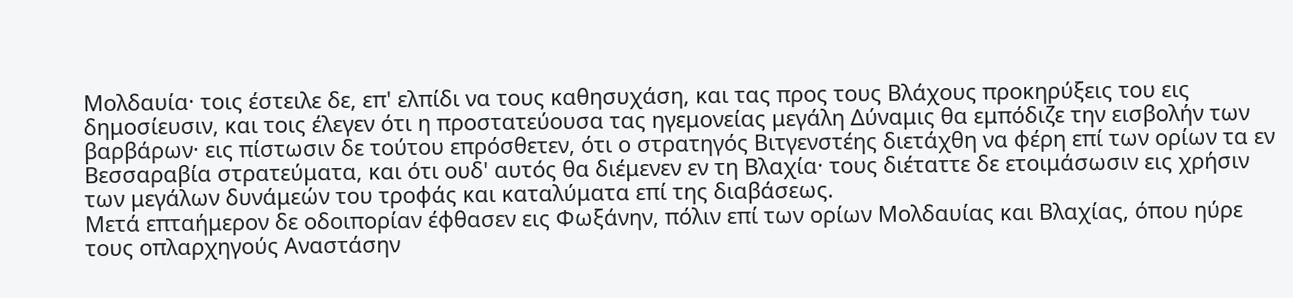Μολδαυία· τοις έστειλε δε, επ' ελπίδι να τους καθησυχάση, και τας προς τους Βλάχους προκηρύξεις του εις δημοσίευσιν, και τοις έλεγεν ότι η προστατεύουσα τας ηγεμονείας μεγάλη Δύναμις θα εμπόδιζε την εισβολήν των βαρβάρων· εις πίστωσιν δε τούτου επρόσθετεν, ότι ο στρατηγός Βιτγενστέης διετάχθη να φέρη επί των ορίων τα εν Βεσσαραβία στρατεύματα, και ότι ουδ' αυτός θα διέμενεν εν τη Βλαχία· τους διέταττε δε ετοιμάσωσιν εις χρήσιν των μεγάλων δυνάμεών του τροφάς και καταλύματα επί της διαβάσεως.
Μετά επταήμερον δε οδοιπορίαν έφθασεν εις Φωξάνην, πόλιν επί των ορίων Μολδαυίας και Βλαχίας, όπου ηύρε τους οπλαρχηγούς Αναστάσην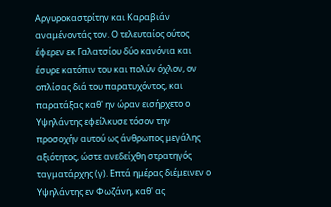Αργυροκαστρίτην και Καραβιάν αναμένοντάς τον. Ο τελευταίος ούτος έφερεν εκ Γαλατσίου δύο κανόνια και έσυρε κατόπιν του και πολύν όχλον, ον οπλίσας διά του παρατυχόντος, και παρατάξας καθ' ην ώραν εισήρχετο ο Υψηλάντης εφείλκυσε τόσον την προσοχήν αυτού ως άνθρωπος μεγάλης αξιότητος, ώστε ανεδείχθη στρατηγός ταγματάρχης (γ). Επτά ημέρας διέμεινεν ο Υψηλάντης εν Φωζάνη, καθ' ας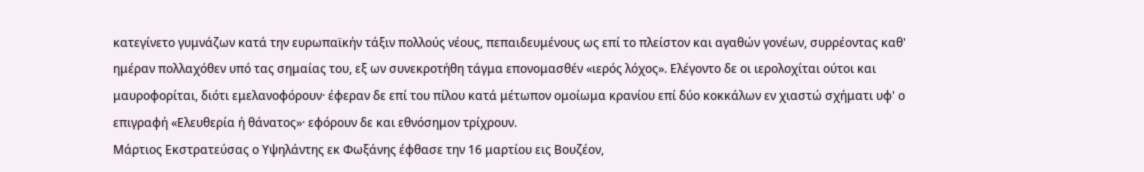κατεγίνετο γυμνάζων κατά την ευρωπαϊκήν τάξιν πολλούς νέους, πεπαιδευμένους ως επί το πλείστον και αγαθών γονέων, συρρέοντας καθ' ημέραν πολλαχόθεν υπό τας σημαίας του, εξ ων συνεκροτήθη τάγμα επονομασθέν «ιερός λόχος». Ελέγοντο δε οι ιερολοχίται ούτοι και μαυροφορίται, διότι εμελανοφόρουν· έφεραν δε επί του πίλου κατά μέτωπον ομοίωμα κρανίου επί δύο κοκκάλων εν χιαστώ σχήματι υφ' ο επιγραφή «Ελευθερία ή θάνατος»· εφόρουν δε και εθνόσημον τρίχρουν.
Μάρτιος Εκστρατεύσας ο Υψηλάντης εκ Φωξάνης έφθασε την 16 μαρτίου εις Βουζέον,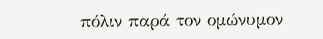πόλιν παρά τον ομώνυμον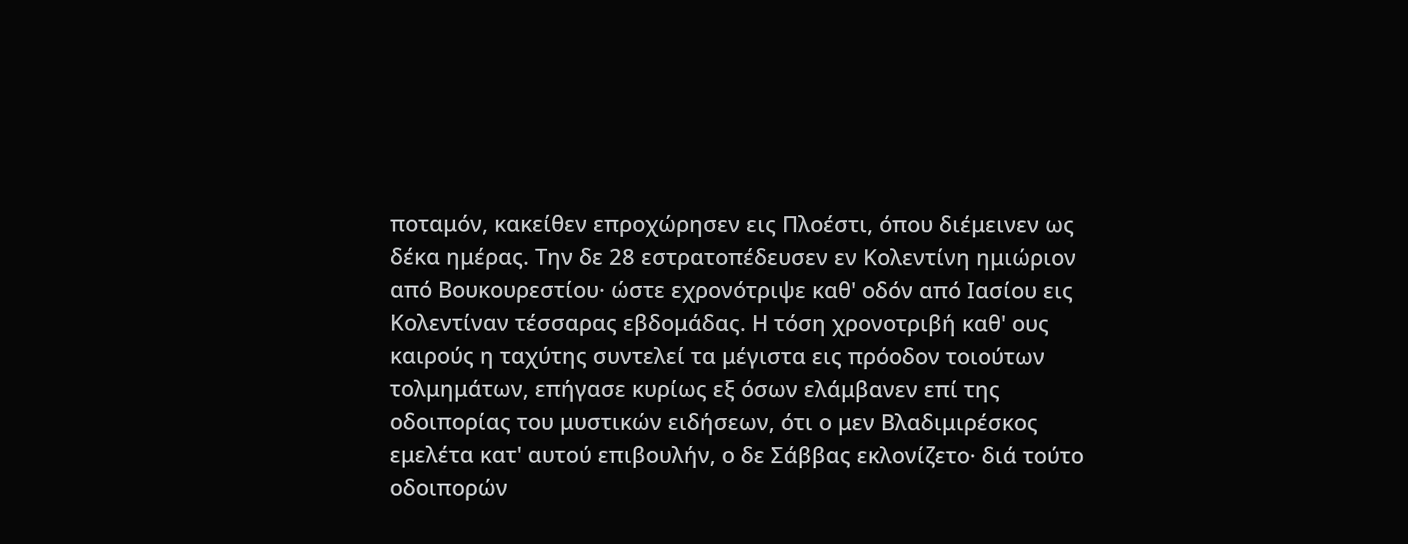ποταμόν, κακείθεν επροχώρησεν εις Πλοέστι, όπου διέμεινεν ως δέκα ημέρας. Την δε 28 εστρατοπέδευσεν εν Κολεντίνη ημιώριον από Βουκουρεστίου· ώστε εχρονότριψε καθ' οδόν από Ιασίου εις Κολεντίναν τέσσαρας εβδομάδας. Η τόση χρονοτριβή καθ' ους καιρούς η ταχύτης συντελεί τα μέγιστα εις πρόοδον τοιούτων τολμημάτων, επήγασε κυρίως εξ όσων ελάμβανεν επί της οδοιπορίας του μυστικών ειδήσεων, ότι ο μεν Βλαδιμιρέσκος εμελέτα κατ' αυτού επιβουλήν, ο δε Σάββας εκλονίζετο· διά τούτο οδοιπορών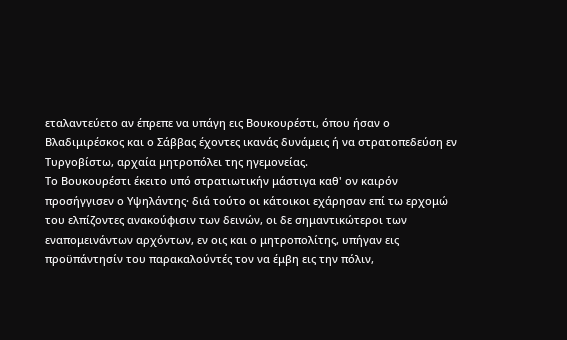εταλαντεύετο αν έπρεπε να υπάγη εις Βουκουρέστι, όπου ήσαν ο Βλαδιμιρέσκος και ο Σάββας έχοντες ικανάς δυνάμεις ή να στρατοπεδεύση εν Τυργοβίστω, αρχαία μητροπόλει της ηγεμονείας.
Το Βουκουρέστι έκειτο υπό στρατιωτικήν μάστιγα καθ' ον καιρόν προσήγγισεν ο Υψηλάντης· διά τούτο οι κάτοικοι εχάρησαν επί τω ερχομώ του ελπίζοντες ανακούφισιν των δεινών, οι δε σημαντικώτεροι των εναπομεινάντων αρχόντων, εν οις και ο μητροπολίτης, υπήγαν εις προϋπάντησίν του παρακαλούντές τον να έμβη εις την πόλιν,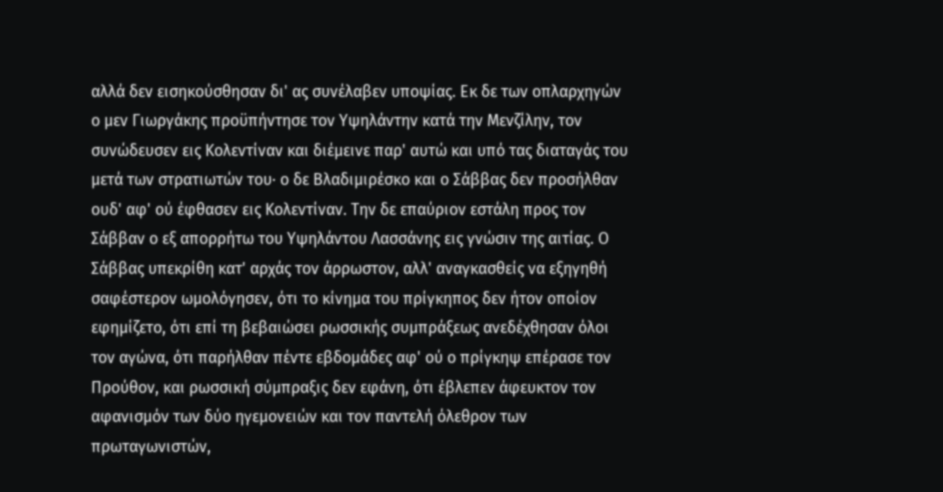αλλά δεν εισηκούσθησαν δι' ας συνέλαβεν υποψίας. Εκ δε των οπλαρχηγών ο μεν Γιωργάκης προϋπήντησε τον Υψηλάντην κατά την Μενζίλην, τον συνώδευσεν εις Κολεντίναν και διέμεινε παρ' αυτώ και υπό τας διαταγάς του μετά των στρατιωτών του· ο δε Βλαδιμιρέσκο και ο Σάββας δεν προσήλθαν ουδ' αφ' ού έφθασεν εις Κολεντίναν. Την δε επαύριον εστάλη προς τον Σάββαν ο εξ απορρήτω του Υψηλάντου Λασσάνης εις γνώσιν της αιτίας. Ο Σάββας υπεκρίθη κατ' αρχάς τον άρρωστον, αλλ' αναγκασθείς να εξηγηθή σαφέστερον ωμολόγησεν, ότι το κίνημα του πρίγκηπος δεν ήτον οποίον εφημίζετο, ότι επί τη βεβαιώσει ρωσσικής συμπράξεως ανεδέχθησαν όλοι τον αγώνα, ότι παρήλθαν πέντε εβδομάδες αφ' ού ο πρίγκηψ επέρασε τον Προύθον, και ρωσσική σύμπραξις δεν εφάνη, ότι έβλεπεν άφευκτον τον αφανισμόν των δύο ηγεμονειών και τον παντελή όλεθρον των πρωταγωνιστών,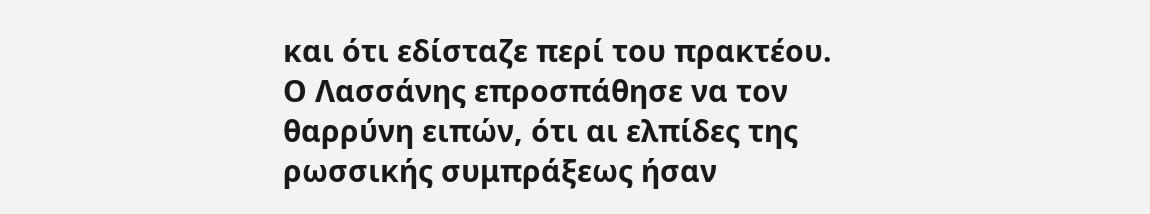και ότι εδίσταζε περί του πρακτέου. Ο Λασσάνης επροσπάθησε να τον θαρρύνη ειπών, ότι αι ελπίδες της ρωσσικής συμπράξεως ήσαν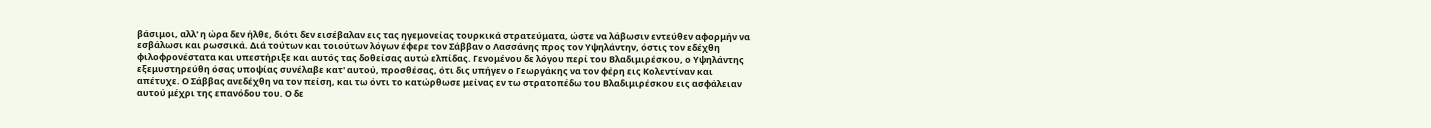βάσιμοι, αλλ' η ώρα δεν ήλθε, διότι δεν εισέβαλαν εις τας ηγεμονείας τουρκικά στρατεύματα, ώστε να λάβωσιν εντεύθεν αφορμήν να εσβάλωσι και ρωσσικά. Διά τούτων και τοιούτων λόγων έφερε τον Σάββαν ο Λασσάνης προς τον Υψηλάντην, όστις τον εδέχθη φιλοφρονέστατα και υπεστήριξε και αυτός τας δοθείσας αυτώ ελπίδας. Γενομένου δε λόγου περί του Βλαδιμιρέσκου, ο Υψηλάντης εξεμυστηρεύθη όσας υποψίας συνέλαβε κατ' αυτού, προσθέσας, ότι δις υπήγεν ο Γεωργάκης να τον φέρη εις Κολεντίναν και απέτυχε. Ο Σάββας ανεδέχθη να τον πείση, και τω όντι το κατώρθωσε μείνας εν τω στρατοπέδω του Βλαδιμιρέσκου εις ασφάλειαν αυτού μέχρι της επανόδου του. Ο δε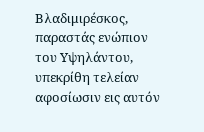Βλαδιμιρέσκος, παραστάς ενώπιον του Υψηλάντου, υπεκρίθη τελείαν αφοσίωσιν εις αυτόν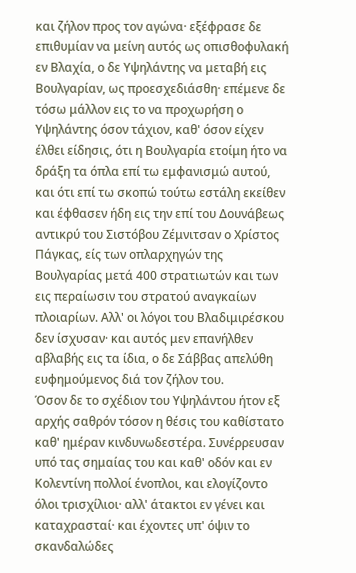και ζήλον προς τον αγώνα· εξέφρασε δε επιθυμίαν να μείνη αυτός ως οπισθοφυλακή εν Βλαχία, ο δε Υψηλάντης να μεταβή εις Βουλγαρίαν, ως προεσχεδιάσθη· επέμενε δε τόσω μάλλον εις το να προχωρήση ο Υψηλάντης όσον τάχιον, καθ' όσον είχεν έλθει είδησις, ότι η Βουλγαρία ετοίμη ήτο να δράξη τα όπλα επί τω εμφανισμώ αυτού, και ότι επί τω σκοπώ τούτω εστάλη εκείθεν και έφθασεν ήδη εις την επί του Δουνάβεως αντικρύ του Σιστόβου Ζέμνιτσαν ο Χρίστος Πάγκας, είς των οπλαρχηγών της Βουλγαρίας μετά 400 στρατιωτών και των εις περαίωσιν του στρατού αναγκαίων πλοιαρίων. Αλλ' οι λόγοι του Βλαδιμιρέσκου δεν ίσχυσαν· και αυτός μεν επανήλθεν αβλαβής εις τα ίδια, ο δε Σάββας απελύθη ευφημούμενος διά τον ζήλον του.
Όσον δε το σχέδιον του Υψηλάντου ήτον εξ αρχής σαθρόν τόσον η θέσις του καθίστατο καθ' ημέραν κινδυνωδεστέρα. Συνέρρευσαν υπό τας σημαίας του και καθ' οδόν και εν Κολεντίνη πολλοί ένοπλοι, και ελογίζοντο όλοι τρισχίλιοι· αλλ' άτακτοι εν γένει και καταχρασταί· και έχοντες υπ' όψιν το σκανδαλώδες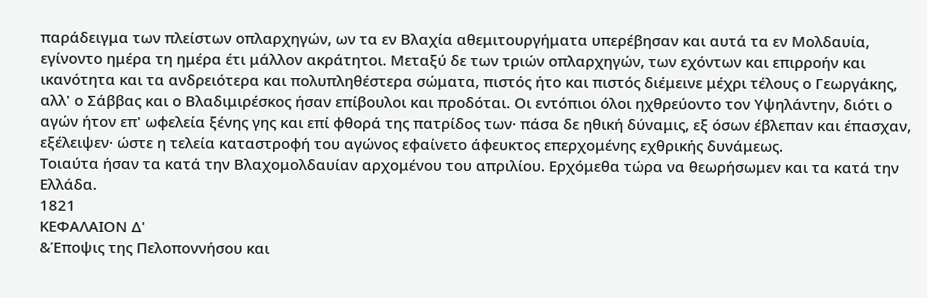παράδειγμα των πλείστων οπλαρχηγών, ων τα εν Βλαχία αθεμιτουργήματα υπερέβησαν και αυτά τα εν Μολδαυία, εγίνοντο ημέρα τη ημέρα έτι μάλλον ακράτητοι. Μεταξύ δε των τριών οπλαρχηγών, των εχόντων και επιρροήν και ικανότητα και τα ανδρειότερα και πολυπληθέστερα σώματα, πιστός ήτο και πιστός διέμεινε μέχρι τέλους ο Γεωργάκης, αλλ' ο Σάββας και ο Βλαδιμιρέσκος ήσαν επίβουλοι και προδόται. Οι εντόπιοι όλοι ηχθρεύοντο τον Υψηλάντην, διότι ο αγών ήτον επ' ωφελεία ξένης γης και επί φθορά της πατρίδος των· πάσα δε ηθική δύναμις, εξ όσων έβλεπαν και έπασχαν, εξέλειψεν· ώστε η τελεία καταστροφή του αγώνος εφαίνετο άφευκτος επερχομένης εχθρικής δυνάμεως.
Τοιαύτα ήσαν τα κατά την Βλαχομολδαυίαν αρχομένου του απριλίου. Ερχόμεθα τώρα να θεωρήσωμεν και τα κατά την Ελλάδα.
1821
ΚΕΦΑΛΑΙΟΝ Δ'
&Έποψις της Πελοποννήσου και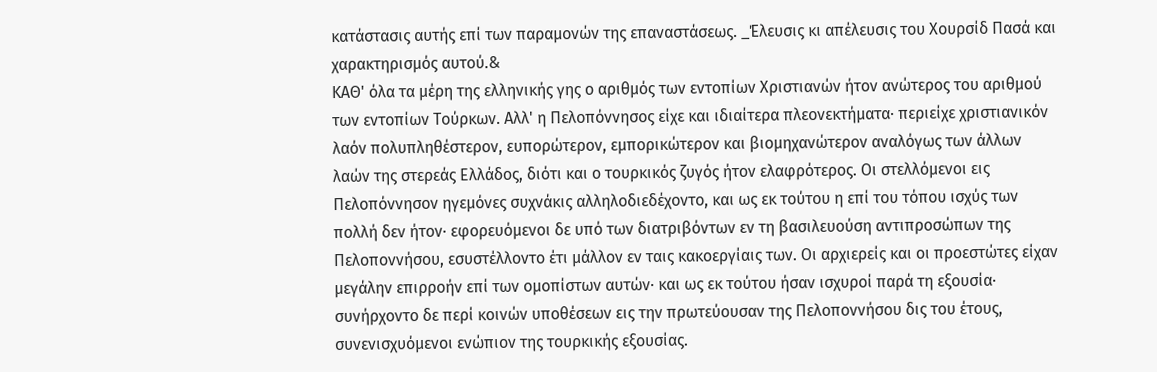κατάστασις αυτής επί των παραμονών της επαναστάσεως. _Έλευσις κι απέλευσις του Χουρσίδ Πασά και χαρακτηρισμός αυτού.&
ΚΑΘ' όλα τα μέρη της ελληνικής γης ο αριθμός των εντοπίων Χριστιανών ήτον ανώτερος του αριθμού των εντοπίων Τούρκων. Αλλ' η Πελοπόννησος είχε και ιδιαίτερα πλεονεκτήματα· περιείχε χριστιανικόν λαόν πολυπληθέστερον, ευπορώτερον, εμπορικώτερον και βιομηχανώτερον αναλόγως των άλλων λαών της στερεάς Ελλάδος, διότι και ο τουρκικός ζυγός ήτον ελαφρότερος. Οι στελλόμενοι εις Πελοπόννησον ηγεμόνες συχνάκις αλληλοδιεδέχοντο, και ως εκ τούτου η επί του τόπου ισχύς των πολλή δεν ήτον· εφορευόμενοι δε υπό των διατριβόντων εν τη βασιλευούση αντιπροσώπων της Πελοποννήσου, εσυστέλλοντο έτι μάλλον εν ταις κακοεργίαις των. Οι αρχιερείς και οι προεστώτες είχαν μεγάλην επιρροήν επί των ομοπίστων αυτών· και ως εκ τούτου ήσαν ισχυροί παρά τη εξουσία· συνήρχοντο δε περί κοινών υποθέσεων εις την πρωτεύουσαν της Πελοποννήσου δις του έτους, συνενισχυόμενοι ενώπιον της τουρκικής εξουσίας.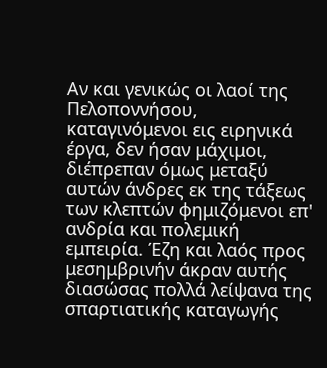Αν και γενικώς οι λαοί της Πελοποννήσου, καταγινόμενοι εις ειρηνικά έργα, δεν ήσαν μάχιμοι, διέπρεπαν όμως μεταξύ αυτών άνδρες εκ της τάξεως των κλεπτών φημιζόμενοι επ' ανδρία και πολεμική εμπειρία. Έζη και λαός προς μεσημβρινήν άκραν αυτής διασώσας πολλά λείψανα της σπαρτιατικής καταγωγής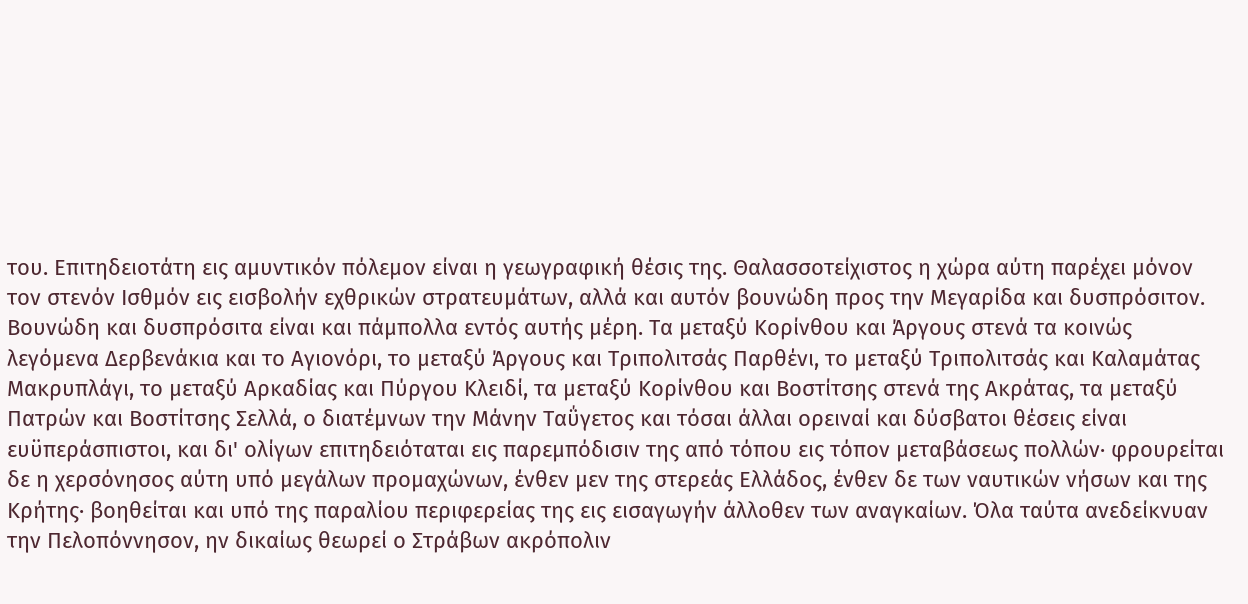του. Επιτηδειοτάτη εις αμυντικόν πόλεμον είναι η γεωγραφική θέσις της. Θαλασσοτείχιστος η χώρα αύτη παρέχει μόνον τον στενόν Ισθμόν εις εισβολήν εχθρικών στρατευμάτων, αλλά και αυτόν βουνώδη προς την Μεγαρίδα και δυσπρόσιτον. Βουνώδη και δυσπρόσιτα είναι και πάμπολλα εντός αυτής μέρη. Τα μεταξύ Κορίνθου και Άργους στενά τα κοινώς λεγόμενα Δερβενάκια και το Αγιονόρι, το μεταξύ Άργους και Τριπολιτσάς Παρθένι, το μεταξύ Τριπολιτσάς και Καλαμάτας Μακρυπλάγι, το μεταξύ Αρκαδίας και Πύργου Κλειδί, τα μεταξύ Κορίνθου και Βοστίτσης στενά της Ακράτας, τα μεταξύ Πατρών και Βοστίτσης Σελλά, ο διατέμνων την Μάνην Ταΰγετος και τόσαι άλλαι ορειναί και δύσβατοι θέσεις είναι ευϋπεράσπιστοι, και δι' ολίγων επιτηδειόταται εις παρεμπόδισιν της από τόπου εις τόπον μεταβάσεως πολλών· φρουρείται δε η χερσόνησος αύτη υπό μεγάλων προμαχώνων, ένθεν μεν της στερεάς Ελλάδος, ένθεν δε των ναυτικών νήσων και της Κρήτης· βοηθείται και υπό της παραλίου περιφερείας της εις εισαγωγήν άλλοθεν των αναγκαίων. Όλα ταύτα ανεδείκνυαν την Πελοπόννησον, ην δικαίως θεωρεί ο Στράβων ακρόπολιν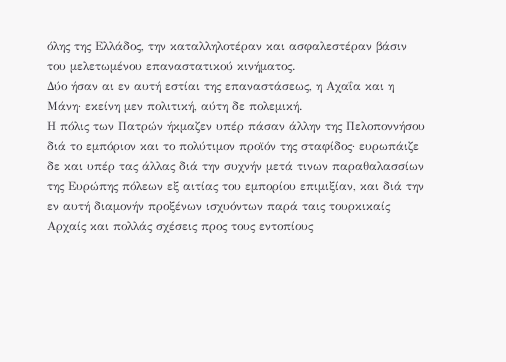όλης της Ελλάδος, την καταλληλοτέραν και ασφαλεστέραν βάσιν του μελετωμένου επαναστατικού κινήματος.
Δύο ήσαν αι εν αυτή εστίαι της επαναστάσεως, η Αχαΐα και η Μάνη· εκείνη μεν πολιτική, αύτη δε πολεμική.
Η πόλις των Πατρών ήκμαζεν υπέρ πάσαν άλλην της Πελοποννήσου διά το εμπόριον και το πολύτιμον προϊόν της σταφίδος· ευρωπάιζε δε και υπέρ τας άλλας διά την συχνήν μετά τινων παραθαλασσίων της Ευρώπης πόλεων εξ αιτίας του εμπορίου επιμιξίαν, και διά την εν αυτή διαμονήν προξένων ισχυόντων παρά ταις τουρκικαίς Αρχαίς και πολλάς σχέσεις προς τους εντοπίους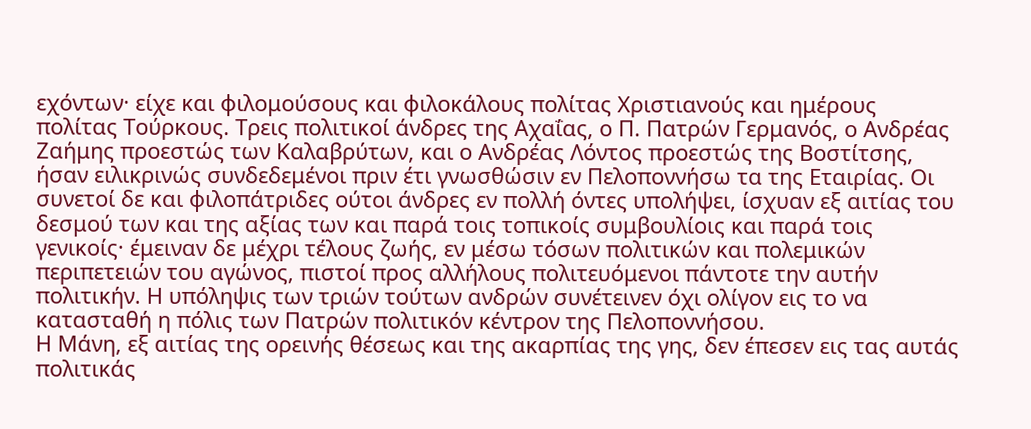εχόντων· είχε και φιλομούσους και φιλοκάλους πολίτας Χριστιανούς και ημέρους πολίτας Τούρκους. Τρεις πολιτικοί άνδρες της Αχαΐας, ο Π. Πατρών Γερμανός, ο Ανδρέας Ζαήμης προεστώς των Καλαβρύτων, και ο Ανδρέας Λόντος προεστώς της Βοστίτσης, ήσαν ειλικρινώς συνδεδεμένοι πριν έτι γνωσθώσιν εν Πελοποννήσω τα της Εταιρίας. Οι συνετοί δε και φιλοπάτριδες ούτοι άνδρες εν πολλή όντες υπολήψει, ίσχυαν εξ αιτίας του δεσμού των και της αξίας των και παρά τοις τοπικοίς συμβουλίοις και παρά τοις γενικοίς· έμειναν δε μέχρι τέλους ζωής, εν μέσω τόσων πολιτικών και πολεμικών περιπετειών του αγώνος, πιστοί προς αλλήλους πολιτευόμενοι πάντοτε την αυτήν πολιτικήν. Η υπόληψις των τριών τούτων ανδρών συνέτεινεν όχι ολίγον εις το να κατασταθή η πόλις των Πατρών πολιτικόν κέντρον της Πελοποννήσου.
Η Μάνη, εξ αιτίας της ορεινής θέσεως και της ακαρπίας της γης, δεν έπεσεν εις τας αυτάς πολιτικάς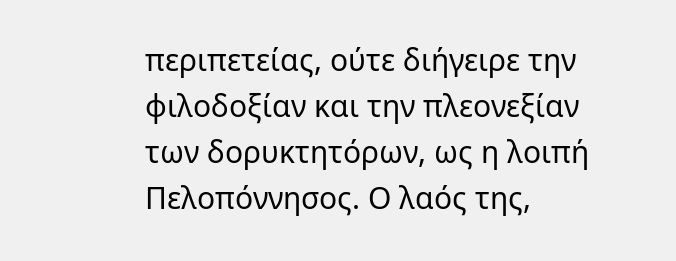περιπετείας, ούτε διήγειρε την φιλοδοξίαν και την πλεονεξίαν των δορυκτητόρων, ως η λοιπή Πελοπόννησος. Ο λαός της,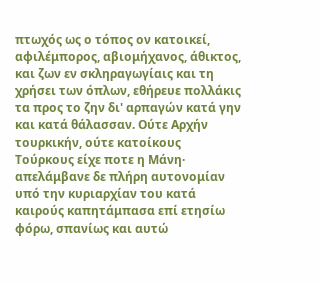πτωχός ως ο τόπος ον κατοικεί, αφιλέμπορος, αβιομήχανος, άθικτος, και ζων εν σκληραγωγίαις και τη χρήσει των όπλων, εθήρευε πολλάκις τα προς το ζην δι' αρπαγών κατά γην και κατά θάλασσαν. Ούτε Αρχήν τουρκικήν, ούτε κατοίκους Τούρκους είχε ποτε η Μάνη· απελάμβανε δε πλήρη αυτονομίαν υπό την κυριαρχίαν του κατά καιρούς καπητάμπασα επί ετησίω φόρω, σπανίως και αυτώ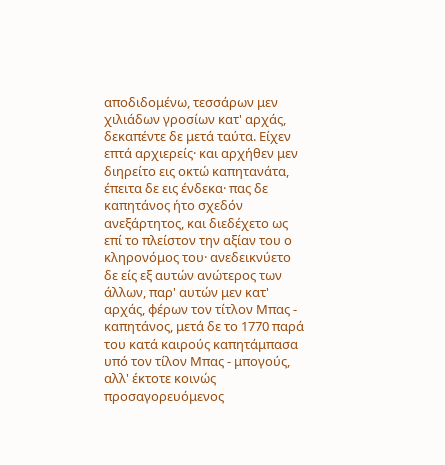αποδιδομένω, τεσσάρων μεν χιλιάδων γροσίων κατ' αρχάς, δεκαπέντε δε μετά ταύτα. Είχεν επτά αρχιερείς· και αρχήθεν μεν διηρείτο εις οκτώ καπητανάτα, έπειτα δε εις ένδεκα· πας δε καπητάνος ήτο σχεδόν ανεξάρτητος, και διεδέχετο ως επί το πλείστον την αξίαν του ο κληρονόμος του· ανεδεικνύετο δε είς εξ αυτών ανώτερος των άλλων, παρ' αυτών μεν κατ' αρχάς, φέρων τον τίτλον Μπας - καπητάνος, μετά δε το 1770 παρά του κατά καιρούς καπητάμπασα υπό τον τίλον Μπας - μπογούς, αλλ' έκτοτε κοινώς προσαγορευόμενος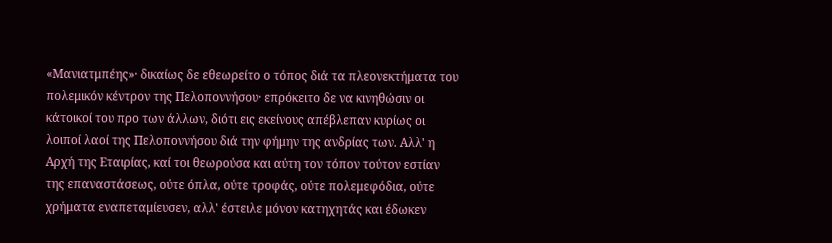«Μανιατμπέης»· δικαίως δε εθεωρείτο ο τόπος διά τα πλεονεκτήματα του πολεμικόν κέντρον της Πελοποννήσου· επρόκειτο δε να κινηθώσιν οι κάτοικοί του προ των άλλων, διότι εις εκείνους απέβλεπαν κυρίως οι λοιποί λαοί της Πελοποννήσου διά την φήμην της ανδρίας των. Αλλ' η Αρχή της Εταιρίας, καί τοι θεωρούσα και αύτη τον τόπον τούτον εστίαν της επαναστάσεως, ούτε όπλα, ούτε τροφάς, ούτε πολεμεφόδια, ούτε χρήματα εναπεταμίευσεν, αλλ' έστειλε μόνον κατηχητάς και έδωκεν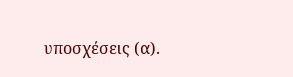υποσχέσεις (α).